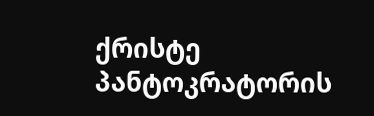ქრისტე პანტოკრატორის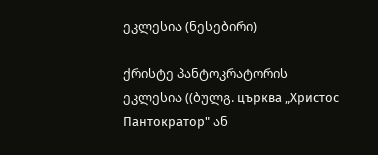ეკლესია (ნესებირი)

ქრისტე პანტოკრატორის ეკლესია ((ბულგ. църква „Христос Пантократор" ან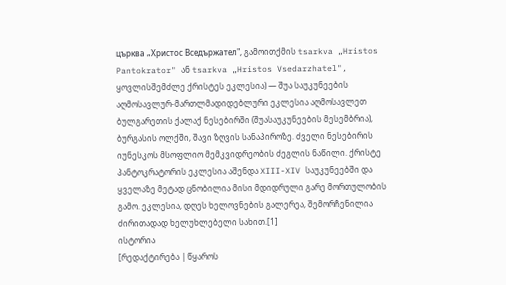църква „Христос Вседържател", გამოითქმის tsarkva „Hristos Pantokrator" ან tsarkva „Hristos Vsedarzhatel", ყოვლისშემძლე ქრისტეს ეკლესია) — შუა საუკუნეების აღმოსავლურ-მართლმადიდებლური ეკლესია აღმოსავლეთ ბულგარეთის ქალაქ ნესებირში (შუასაუკუნეების მესემბრია), ბურგასის ოლქში, შავი ზღვის სანაპიროზე. ძველი ნესებირის იუნესკოს მსოფლიო მემკვიდრეობის ძეგლის ნაწილი. ქრისტე პანტოკრატორის ეკლესია აშენდა XIII-XIV საუკუნეებში და ყველაზე მეტად ცნობილია მისი მდიდრული გარე მორთულობის გამო. ეკლესია, დღეს ხელოვნების გალერეა, შემორჩენილია ძირითადად ხელუხლებელი სახით.[1]
ისტორია
[რედაქტირება | წყაროს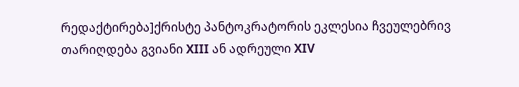რედაქტირება]ქრისტე პანტოკრატორის ეკლესია ჩვეულებრივ თარიღდება გვიანი XIII ან ადრეული XIV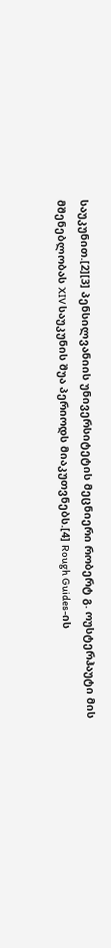საუკუნით.[2][3] პენსილვანიის უნივერსიტეტის მეცნიერი რობერტ გ. ოუსტერჰაუტი მის მშენებლობას XIV საუკუნის შუა პერიოდს მიაკუთვნებს.[4] Rough Guides-ის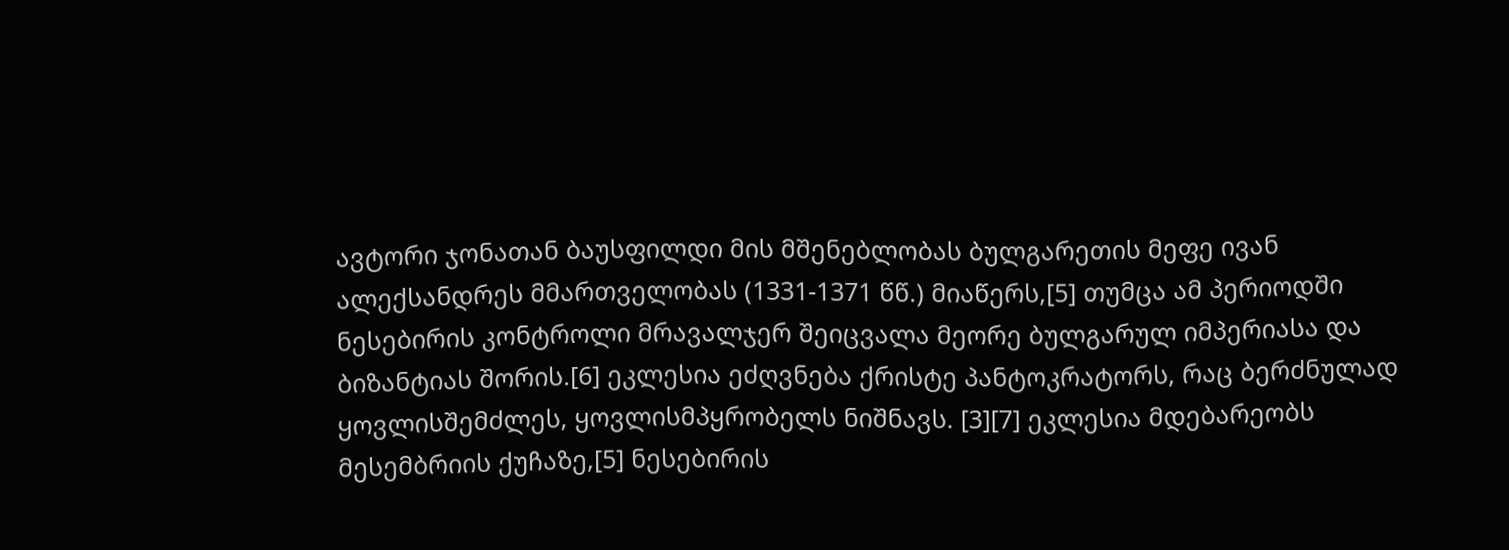ავტორი ჯონათან ბაუსფილდი მის მშენებლობას ბულგარეთის მეფე ივან ალექსანდრეს მმართველობას (1331-1371 წწ.) მიაწერს,[5] თუმცა ამ პერიოდში ნესებირის კონტროლი მრავალჯერ შეიცვალა მეორე ბულგარულ იმპერიასა და ბიზანტიას შორის.[6] ეკლესია ეძღვნება ქრისტე პანტოკრატორს, რაც ბერძნულად ყოვლისშემძლეს, ყოვლისმპყრობელს ნიშნავს. [3][7] ეკლესია მდებარეობს მესემბრიის ქუჩაზე,[5] ნესებირის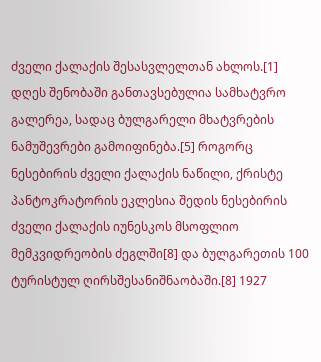ძველი ქალაქის შესასვლელთან ახლოს.[1] დღეს შენობაში განთავსებულია სამხატვრო გალერეა, სადაც ბულგარელი მხატვრების ნამუშევრები გამოიფინება.[5] როგორც ნესებირის ძველი ქალაქის ნაწილი, ქრისტე პანტოკრატორის ეკლესია შედის ნესებირის ძველი ქალაქის იუნესკოს მსოფლიო მემკვიდრეობის ძეგლში[8] და ბულგარეთის 100 ტურისტულ ღირსშესანიშნაობაში.[8] 1927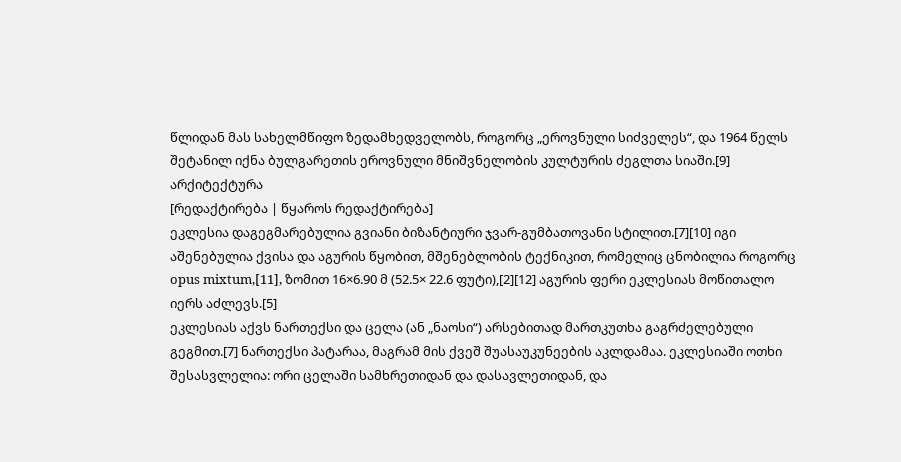წლიდან მას სახელმწიფო ზედამხედველობს, როგორც „ეროვნული სიძველეს“, და 1964 წელს შეტანილ იქნა ბულგარეთის ეროვნული მნიშვნელობის კულტურის ძეგლთა სიაში.[9]
არქიტექტურა
[რედაქტირება | წყაროს რედაქტირება]
ეკლესია დაგეგმარებულია გვიანი ბიზანტიური ჯვარ-გუმბათოვანი სტილით.[7][10] იგი აშენებულია ქვისა და აგურის წყობით, მშენებლობის ტექნიკით, რომელიც ცნობილია როგორც opus mixtum,[11], ზომით 16×6.90 მ (52.5× 22.6 ფუტი),[2][12] აგურის ფერი ეკლესიას მოწითალო იერს აძლევს.[5]
ეკლესიას აქვს ნართექსი და ცელა (ან „ნაოსი“) არსებითად მართკუთხა გაგრძელებული გეგმით.[7] ნართექსი პატარაა, მაგრამ მის ქვეშ შუასაუკუნეების აკლდამაა. ეკლესიაში ოთხი შესასვლელია: ორი ცელაში სამხრეთიდან და დასავლეთიდან, და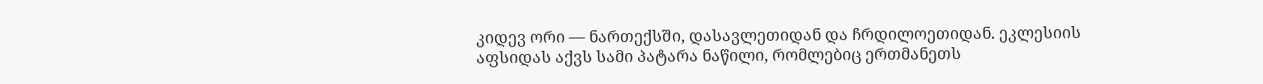კიდევ ორი — ნართექსში, დასავლეთიდან და ჩრდილოეთიდან. ეკლესიის აფსიდას აქვს სამი პატარა ნაწილი, რომლებიც ერთმანეთს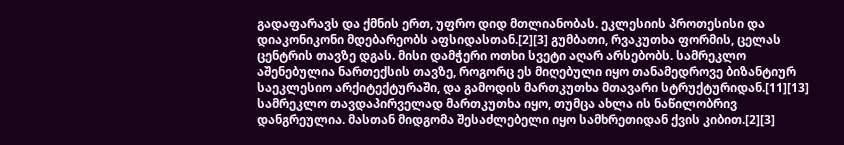გადაფარავს და ქმნის ერთ, უფრო დიდ მთლიანობას. ეკლესიის პროთესისი და დიაკონიკონი მდებარეობს აფსიდასთან.[2][3] გუმბათი, რვაკუთხა ფორმის, ცელას ცენტრის თავზე დგას. მისი დამჭერი ოთხი სვეტი აღარ არსებობს. სამრეკლო აშენებულია ნართექსის თავზე, როგორც ეს მიღებული იყო თანამედროვე ბიზანტიურ საეკლესიო არქიტექტურაში, და გამოდის მართკუთხა მთავარი სტრუქტურიდან.[11][13] სამრეკლო თავდაპირველად მართკუთხა იყო, თუმცა ახლა ის ნაწილობრივ დანგრეულია. მასთან მიდგომა შესაძლებელი იყო სამხრეთიდან ქვის კიბით.[2][3]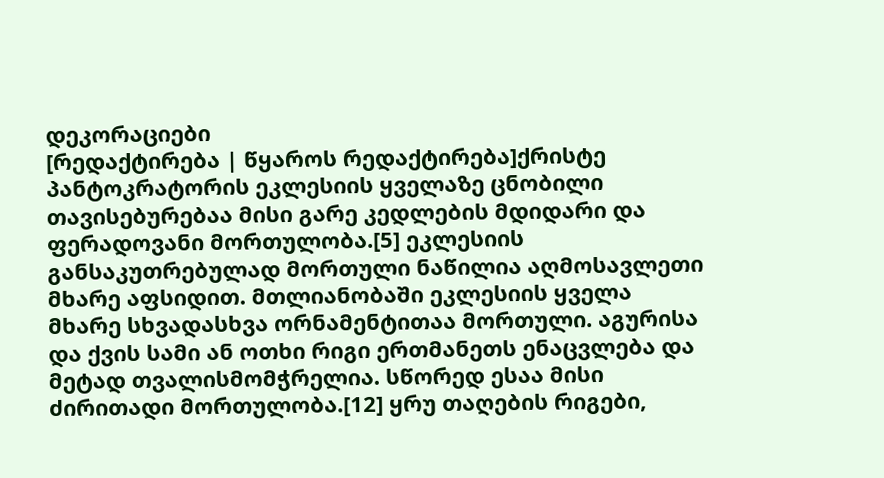დეკორაციები
[რედაქტირება | წყაროს რედაქტირება]ქრისტე პანტოკრატორის ეკლესიის ყველაზე ცნობილი თავისებურებაა მისი გარე კედლების მდიდარი და ფერადოვანი მორთულობა.[5] ეკლესიის განსაკუთრებულად მორთული ნაწილია აღმოსავლეთი მხარე აფსიდით. მთლიანობაში ეკლესიის ყველა მხარე სხვადასხვა ორნამენტითაა მორთული. აგურისა და ქვის სამი ან ოთხი რიგი ერთმანეთს ენაცვლება და მეტად თვალისმომჭრელია. სწორედ ესაა მისი ძირითადი მორთულობა.[12] ყრუ თაღების რიგები,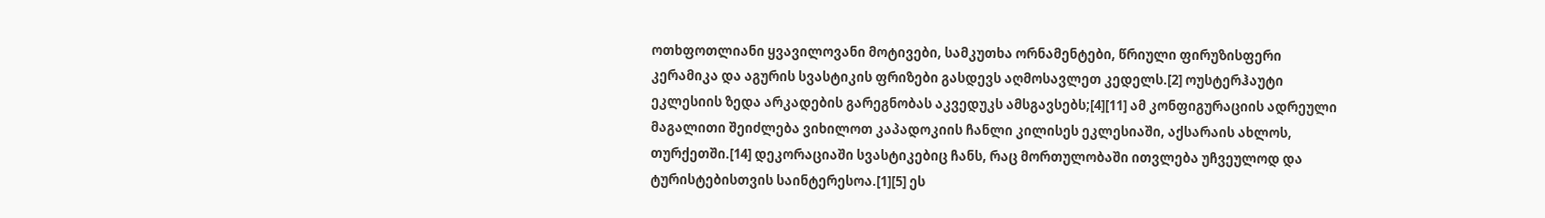ოთხფოთლიანი ყვავილოვანი მოტივები, სამკუთხა ორნამენტები, წრიული ფირუზისფერი კერამიკა და აგურის სვასტიკის ფრიზები გასდევს აღმოსავლეთ კედელს.[2] ოუსტერჰაუტი ეკლესიის ზედა არკადების გარეგნობას აკვედუკს ამსგავსებს;[4][11] ამ კონფიგურაციის ადრეული მაგალითი შეიძლება ვიხილოთ კაპადოკიის ჩანლი კილისეს ეკლესიაში, აქსარაის ახლოს, თურქეთში.[14] დეკორაციაში სვასტიკებიც ჩანს, რაც მორთულობაში ითვლება უჩვეულოდ და ტურისტებისთვის საინტერესოა.[1][5] ეს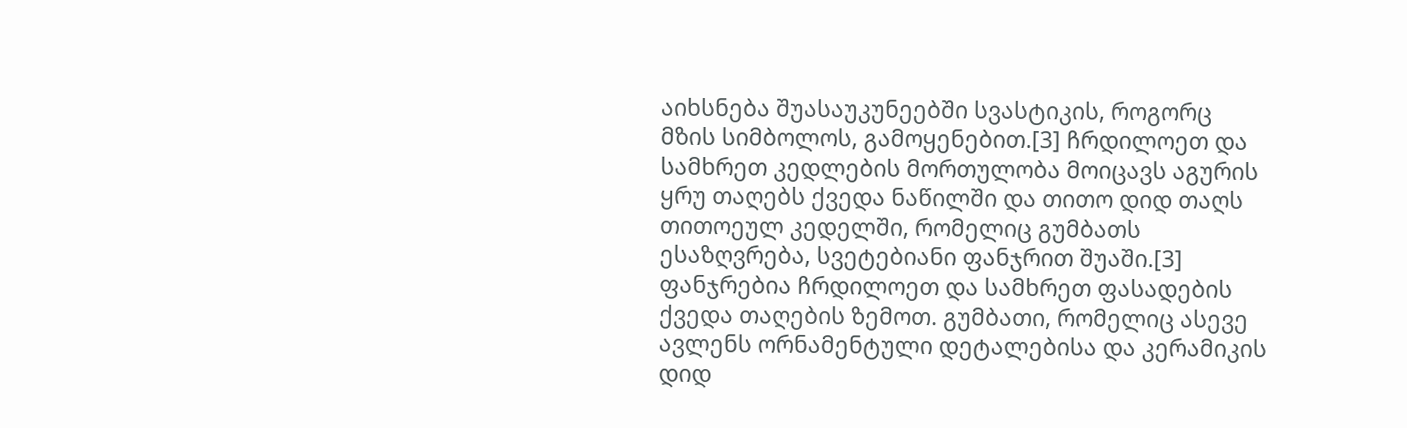აიხსნება შუასაუკუნეებში სვასტიკის, როგორც მზის სიმბოლოს, გამოყენებით.[3] ჩრდილოეთ და სამხრეთ კედლების მორთულობა მოიცავს აგურის ყრუ თაღებს ქვედა ნაწილში და თითო დიდ თაღს თითოეულ კედელში, რომელიც გუმბათს ესაზღვრება, სვეტებიანი ფანჯრით შუაში.[3] ფანჯრებია ჩრდილოეთ და სამხრეთ ფასადების ქვედა თაღების ზემოთ. გუმბათი, რომელიც ასევე ავლენს ორნამენტული დეტალებისა და კერამიკის დიდ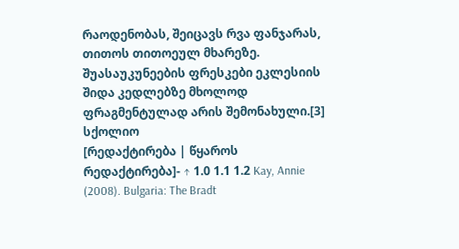რაოდენობას, შეიცავს რვა ფანჯარას, თითოს თითოეულ მხარეზე. შუასაუკუნეების ფრესკები ეკლესიის შიდა კედლებზე მხოლოდ ფრაგმენტულად არის შემონახული.[3]
სქოლიო
[რედაქტირება | წყაროს რედაქტირება]- ↑ 1.0 1.1 1.2 Kay, Annie (2008). Bulgaria: The Bradt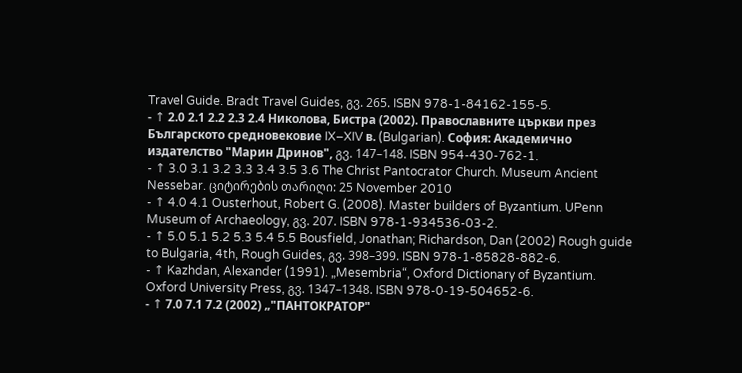Travel Guide. Bradt Travel Guides, გვ. 265. ISBN 978-1-84162-155-5.
- ↑ 2.0 2.1 2.2 2.3 2.4 Николова, Бистра (2002). Православните църкви през Българското средновековие IX–XIV в. (Bulgarian). София: Академично издателство "Марин Дринов", გვ. 147–148. ISBN 954-430-762-1.
- ↑ 3.0 3.1 3.2 3.3 3.4 3.5 3.6 The Christ Pantocrator Church. Museum Ancient Nessebar. ციტირების თარიღი: 25 November 2010
- ↑ 4.0 4.1 Ousterhout, Robert G. (2008). Master builders of Byzantium. UPenn Museum of Archaeology, გვ. 207. ISBN 978-1-934536-03-2.
- ↑ 5.0 5.1 5.2 5.3 5.4 5.5 Bousfield, Jonathan; Richardson, Dan (2002) Rough guide to Bulgaria, 4th, Rough Guides, გვ. 398–399. ISBN 978-1-85828-882-6.
- ↑ Kazhdan, Alexander (1991). „Mesembria“, Oxford Dictionary of Byzantium. Oxford University Press, გვ. 1347–1348. ISBN 978-0-19-504652-6.
- ↑ 7.0 7.1 7.2 (2002) „"ПАНТОКРАТОР"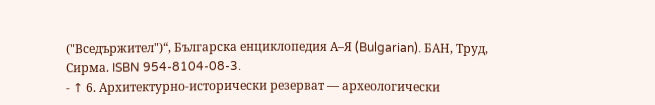("Вседържител")“, Българска енциклопедия А–Я (Bulgarian). БАН, Труд, Сирма. ISBN 954-8104-08-3.
- ↑ 6. Архитектурно-исторически резерват — археологически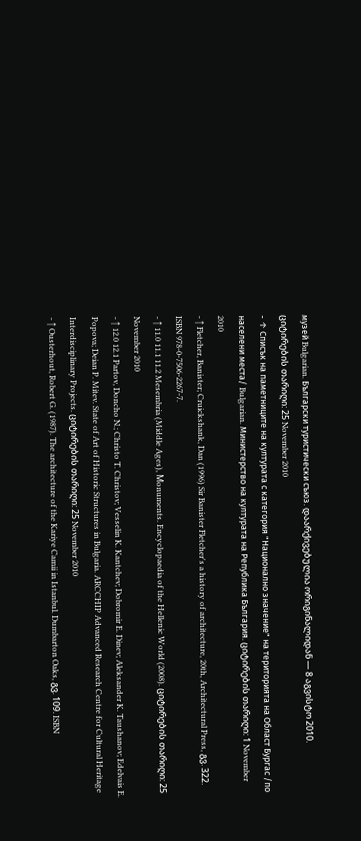музей Bulgarian. Български туристически съюз. დაარქივებულია ორიგინალიდან — 8 აგვისტო 2010. ციტირების თარიღი: 25 November 2010
- ↑ Списък на паметниците на културата с категория "Национално значение" на територията на Област Бургас /по населени места/ Bulgarian. Министерство на културата на Република България. ციტირების თარიღი: 1 November 2010
- ↑ Fletcher, Banister; Cruickshank, Dan (1996) Sir Banister Fletcher's a history of architecture, 20th, Architectural Press, გვ. 322. ISBN 978-0-7506-2267-7.
- ↑ 11.0 11.1 11.2 Mesembria (Middle Ages), Μonuments. Encyclopaedia of the Hellenic World (2008). ციტირების თარიღი: 25 November 2010
- ↑ 12.0 12.1 Partov, Doncho N.; Christo T. Christov; Vesselin K. Kantchev; Dobromir E. Dinev; Aleksander K. Taushanov; Edelvais E. Popova; Deian P. Mitev. State of Art of Historic Structures in Bulgaria. ARCCHIP Advanced Research Centre for Cultural Heritage Interdisciplinary Projects. ციტირების თარიღი: 25 November 2010
- ↑ Ousterhout, Robert G. (1987). The architecture of the Kariye Camii in Istanbul. Dumbarton Oaks, გვ. 109. ISBN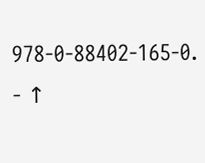978-0-88402-165-0.
- ↑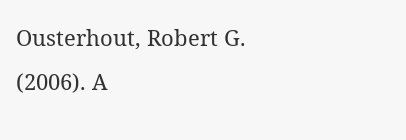Ousterhout, Robert G. (2006). A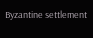Byzantine settlement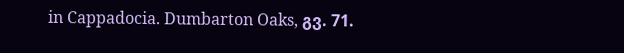in Cappadocia. Dumbarton Oaks, გვ. 71.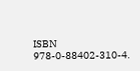ISBN 978-0-88402-310-4.